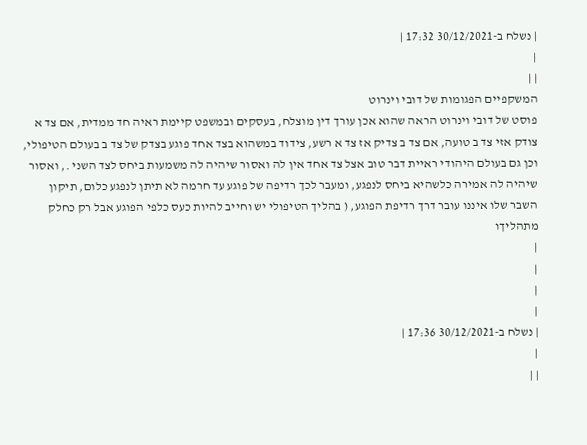| נשלח ב-30/12/2021 17:32 |
|
| |
המשקפיים הפגומות של דובי וינרוט
פוסט של דובי וינרוט הראה שהוא אכן עורך דין מוצלח, בעסקים ובמשפט קיימת ראיה חד ממדית, אם צד א צודק אזי צד ב טועה, אם צד ב צדיק אז צד א רשע, צידוד במשהוא בצד אחד פוגע בצדק של צד ב בעולם הטיפולי, וכן גם בעולם היהודי ראיית דבר טוב אצל צד אחד אין לה ואסור שיהיה לה משמעות ביחס לצד השני ., ואסור שיהיה לה אמירה כלשהיא ביחס לנפגע, ומעבר לכך רדיפה של פוגע עד חרמה לא תיתן לנפגע כלום, תיקון השבר שלו איננו עובר דרך רדיפת הפוגע, ( בהליך הטיפולי יש וחייב להיות כעס כלפי הפוגע אבל רק כחלק מתהליךו
|
|
|
|
| נשלח ב-30/12/2021 17:36 |
|
| |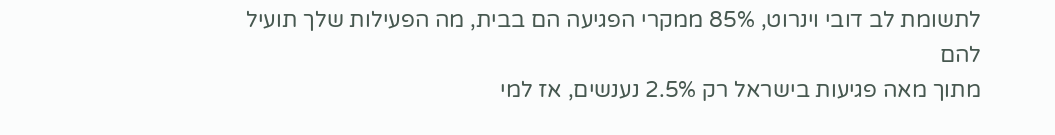לתשומת לב דובי וינרוט, 85% ממקרי הפגיעה הם בבית, מה הפעילות שלך תועיל להם
מתוך מאה פגיעות בישראל רק 2.5% נענשים, אז למי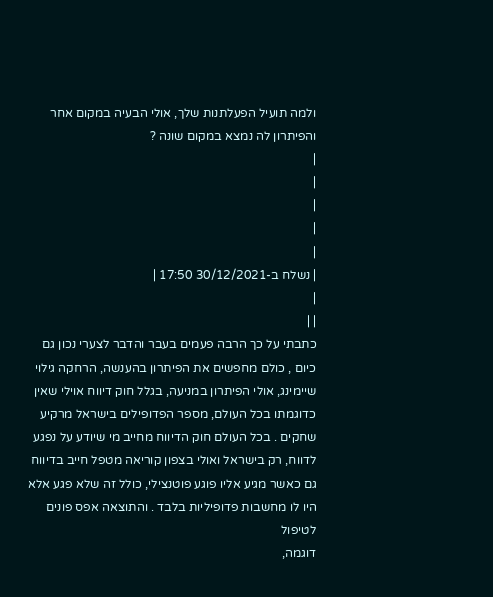ולמה תועיל הפעלתנות שלך, אולי הבעיה במקום אחר והפיתרון לה נמצא במקום שונה ?
|
|
|
|
|
| נשלח ב-30/12/2021 17:50 |
|
| |
כתבתי על כך הרבה פעמים בעבר והדבר לצערי נכון גם כיום , כולם מחפשים את הפיתרון בהענשה, הרחקה גילוי שיימינג, אולי הפיתרון במניעה, בגלל חוק דיווח אוילי שאין כדוגמתו בכל העולם, מספר הפדופילים בישראל מרקיע שחקים . בכל העולם חוק הדיווח מחייב מי שיודע על נפגע לדווח, רק בישראל ואולי בצפון קוריאה מטפל חייב בדיווח גם כאשר מגיע אליו פוגע פוטנצילי, כולל זה שלא פגע אלא היו לו מחשבות פדופיליות בלבד . והתוצאה אפס פונים לטיפול
דוגמה,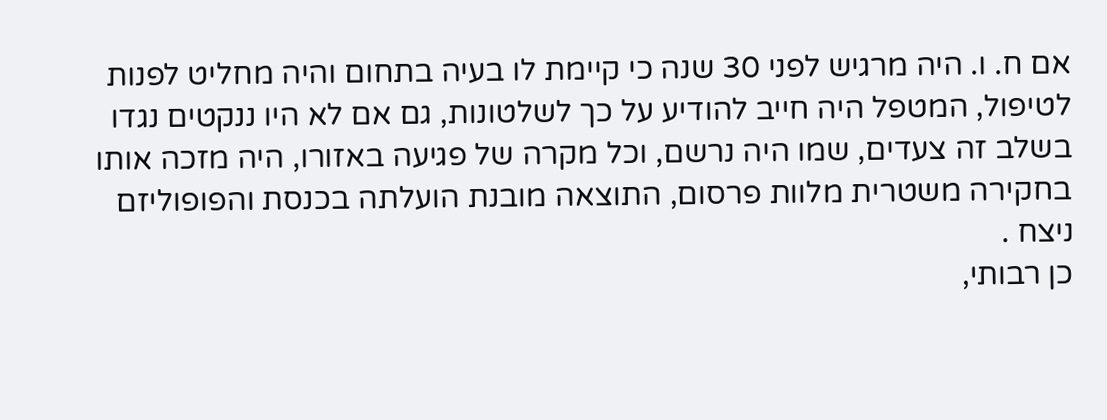אם ח. ו. היה מרגיש לפני 30 שנה כי קיימת לו בעיה בתחום והיה מחליט לפנות לטיפול, המטפל היה חייב להודיע על כך לשלטונות, גם אם לא היו ננקטים נגדו בשלב זה צעדים, שמו היה נרשם, וכל מקרה של פגיעה באזורו, היה מזכה אותו בחקירה משטרית מלוות פרסום, התוצאה מובנת הועלתה בכנסת והפופוליזם ניצח .
כן רבותי,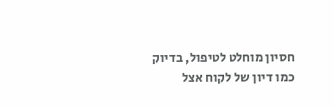חסיון מוחלט לטיפול, בדיוק כמו דיון של לקוח אצל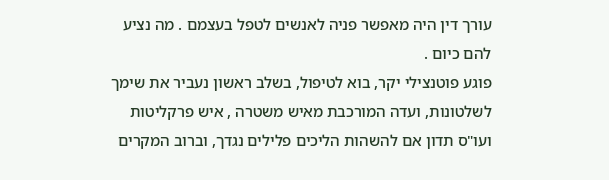עורך דין היה מאפשר פניה לאנשים לטפל בעצמם . מה נציע להם כיום .
פוגע פוטנצילי יקר, בוא לטיפול, בשלב ראשון נעביר את שימך לשלטונות, ועדה המורכבת מאיש משטרה , איש פרקליטות ועו"ס תדון אם להשהות הליכים פלילים נגדך, וברוב המקרים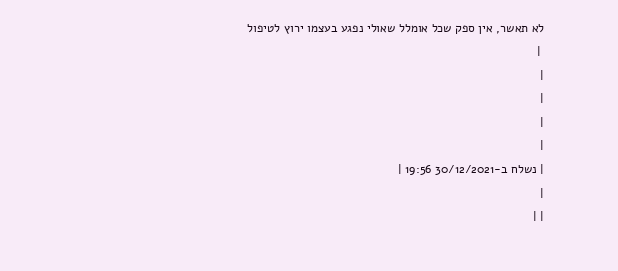לא תאשר, אין ספק שכל אומלל שאולי נפגע בעצמו ירוץ לטיפול
 |
|
|
|
|
| נשלח ב-30/12/2021 19:56 |
|
| |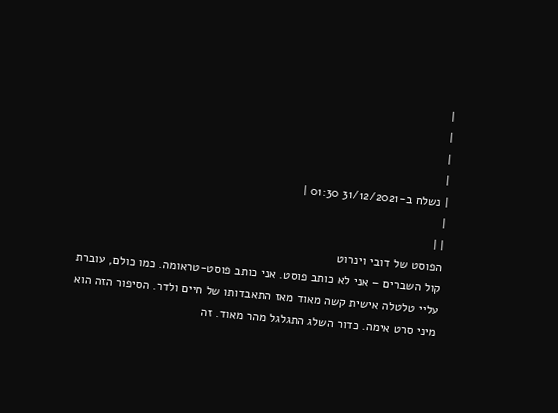|
|
|
|
| נשלח ב-31/12/2021 01:30 |
|
| |
הפוסט של דובי וינרוט
קול השברים – אני לא כותב פוסט. אני כותב פוסט-טראומה. כמו כולם, עוברת עליי טלטלה אישית קשה מאוד מאז התאבדותו של חיים ולדר. הסיפור הזה הוא מיני סרט אימה. כדור השלג התגלגל מהר מאוד. זה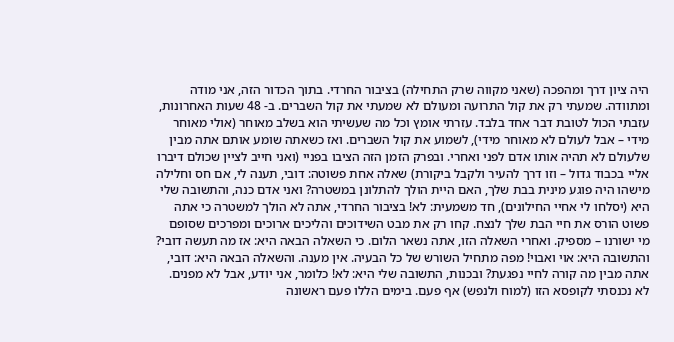היה ציון דרך ומהפכה (שאני מקווה שרק התחילה) בציבור החרדי. בתוך הכדור הזה, אני מודה ומתוודה. שמעתי רק את קול התרועה ומעולם לא שמעתי את קול השברים. ב- 48 שעות האחרונות, עזבתי הכול לטובת דבר אחד בלבד. עזרתי אומץ וכל מה שעשיתי הוא בשלב מאוחר (אולי מאוחר מידי – אבל לעולם לא מאוחר מידי), לשמוע את קול השברים. ואז כשאתה שומע אותם אתה מבין שלעולם לא תהיה אותו אדם לפני ואחרי. ובפרק הזמן הזה הציבו בפניי (ואני חייב לציין שכולם דיברו אליי בכבוד גדול – וזו דרך להעיר ולקבל ביקורת) שאלה אחת פשוטה: דובי, תענה לי, אם חס וחלילה מישהו היה פוגע מינית בבת שלך, האם היית הולך להתלונן במשטרה? ואני אדם כנה, והתשובה שלי היא (יסלחו לי אחיי החילונים), חד משמעית: לא! בציבור החרדי, אתה לא הולך למשטרה כי אתה פשוט הורס את חיי הבת שלך לנצח. קחו רק את מבט השידוכים והליכים ארוכים ומפרכים שסופם מי ישורנו – מספיק. ואחרי השאלה הזו, אתה נשאר הלום. כי השאלה הבאה היא: אז מה תעשה דובי? והתשובה היא: אוי ואבוי! מפה מתחיל השורש של כל הבעיה. אין מענה. והשאלה הבאה היא: דובי, אתה מבין מה קורה לחיי נפגעת? ובכנות, התשובה שלי היא: לא! כלומר, אני יודע, אבל לא מפנים. לא נכנסתי לקופסא הזו (למוח ולנפש) אף פעם. בימים הללו פעם ראשונה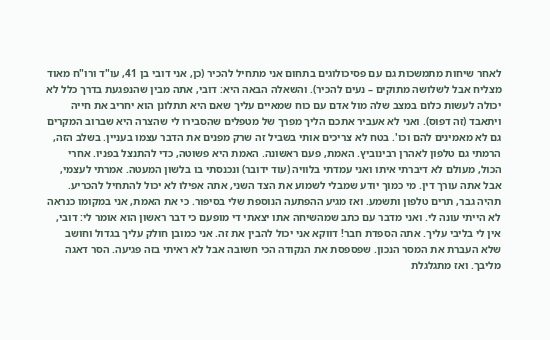לאחר שיחות מתמשכות גם עם פסיכולוגים בתחום אני מתחיל להכיר (כן, אני דובי בן 41, עו"ד ורו"ח מאוד מצליח אבל לשלושה מתוקים – נעים להכיר). והשאלה הבאה היא: דובי, אתה מבין שהנפגעת בדרך כלל לא יכולה לעשות כלום במצב שלה מול אדם עם כוח שמאיים עליך שאם היא תתלונן הוא יחריב את חייה ויתאבד (זה דפוס). ואני לא אעביר אתכם הליך מפרך של מטפלים שהסבירו לי שהצרה היא שברוב המקרים גם לא מאמינים להם וכו'. בטח לא צריכים אותי בשביל זה שרק מפנים את הדבר עצמו בעניין. בשלב הזה, הרמתי גם טלפון לאהרן רבינוביץ. האמת, פעם ראשונה. האמת היא פשוטה, כדי להתנצל בפניו. אחרי הכול, מעולם לא דיברתי איתו ואני עמדתי בלוויה (עוד ידובר) ונכנסתי בו בלשון המעטה. אמרתי לעצמי, אבל אתה עורך דין. מי כמוך יודע שמבלי לשמוע את הצד השני, אתה אפילו לא יכול להתחיל להכריע. תהיה גבר, תרים טלפון ותשמע. ואז מגיע ההפתעה הנוספת שלי בסיפור. כי את האמת, אני במקומו כנראה לא הייתי עונה לי. ואני מדבר עם כתב שמהשיחה אתו יצאתי די מופעם כי דבר ראשון הוא אומר לי: דובי, אין לי בליבי עליך. אתה הספדת חבר! דווקא אני יכול להבין את זה. אני כמובן חולק עליך בגדול וחושב שלא העברת את המסר הנכון. שפספסת את הנקודה הכי חשובה אבל לא ראיתי בזה פגיעה. הסר דאגה מליבך. ואז מתגלגלת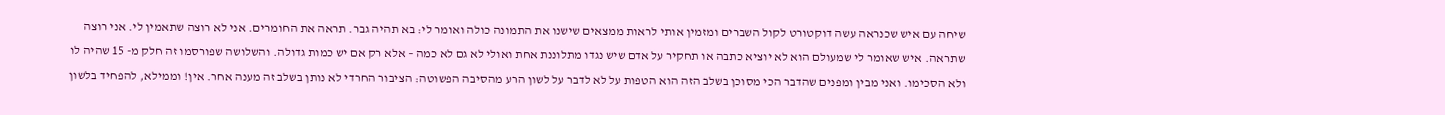שיחה עם איש שכנראה עשה דוקטורט לקול השברים ומזמין אותי לראות ממצאים שישנו את התמונה כולה ואומר לי: בא תהיה גבר. תראה את החומרים. אני לא רוצה שתאמין לי. אני רוצה שתראה. איש שאומר לי שמעולם הוא לא יוציא כתבה או תחקיר על אדם שיש נגדו מתלוננת אחת ואולי לא גם לא כמה – אלא רק אם יש כמות גדולה. והשלושה שפורסמו זה חלק מ- 15 שהיה לו ולא הסכימו. ואני מבין ומפנים שהדבר הכי מסוכן בשלב הזה הוא הטפות על לא לדבר על לשון הרע מהסיבה הפשוטה: הציבור החרדי לא נותן בשלב זה מענה אחר. אין! וממילא, להפחיד בלשון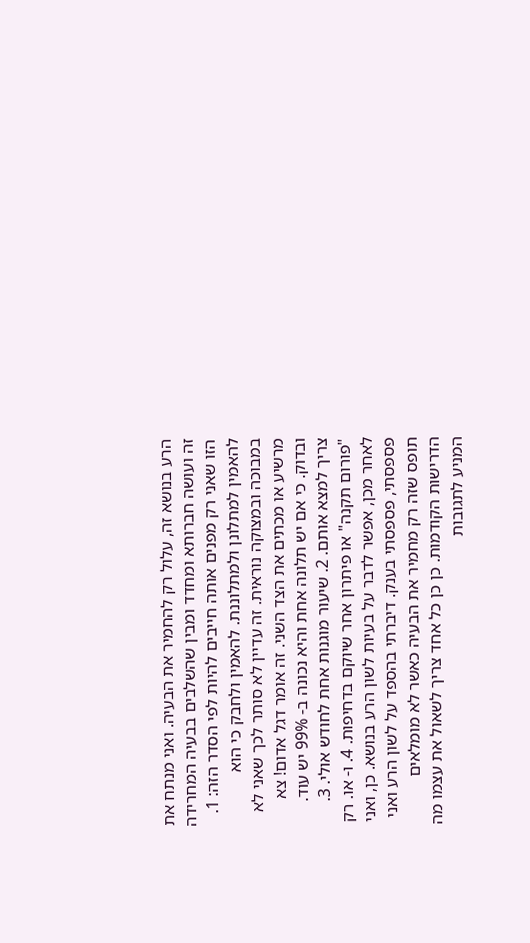הרע בנושא זה, עלול רק להחמיר את הבעיה. ואני מנתח את זה ועושה חברותא ומחדד ומבין שהשלבים בבעיה המחרידה הזו שאני רק מפנים אותה חייבים להיות לפי הסדר הזה: 1. להאמין למתלונן ולמתלוננת. להאמין ולחבק כי הוא במבוכה ובמצוקה נוראית. זה עדיין לא סותר לכך שאני לא מרשיע או מכתים את הצד השני. זה אומר דגל אדום! צא ובדוק. כי אם יש תלונה אחת והיא נכונה ב- 99% יש עוד. צריך למצא אותם. 2. שיעור מוגנות אחת לחודש אולי. 3. "פורום תקנה" או פיתרון אחר שיוקם בדחיפות. 4. ו- או. רק לאחר מכן, אפשר לדבר על בעיות לשון הרע בנושא. כן, ואני פספסתי, פספסתי בענק. דיברתי בהספד על לשון הרע ואני תופס שזה רק מחמיר את הבעיה כאשר לא מומלאים הדרישות הקודמות. כן כן כל אחד צריך לשאול את עצמו מה המניע לתגובות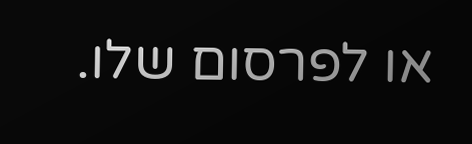או לפרסום שלו.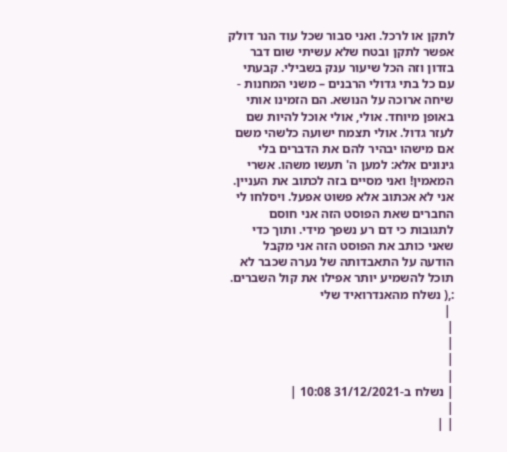לתקן או לרכל. ואני סבור שכל עוד הנר דולק אפשר לתקן ובטח שלא עשיתי שום דבר בזדון וזה הכל שיעור ענק בשבילי. קבעתי עם כל בתי גדולי הרבנים – משני המחנות - שיחה ארוכה על הנושא. הם הזמינו אותי באופן מיוחד. אולי, אולי אוכל להיות שם לעזר גדול. אולי תצמח ישועה כלשהי משם אם מישהו יבהיר להם את הדברים בלי גינונים אלא: למען ה' תעשו משהו. אשרי המאמין! ואני מסיים בזה לכתוב את העניין. אני לא אכתוב אלא פשוט אפעל. ויסלחו לי החברים שאת הפוסט הזה אני חוסם לתגובות כי דם רע נשפך מידי. ותוך כדי שאני כותב את הפוסט הזה אני מקבל הודעה על התאבדותה של נערה שכבר לא תוכל להשמיע יותר אפילו את קול השברים. :,( נשלח מהאנדרואיד שלי
 |
|
|
|
|
| נשלח ב-31/12/2021 10:08 |
|
| |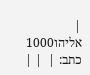| אליהו1000 כתב: |  | |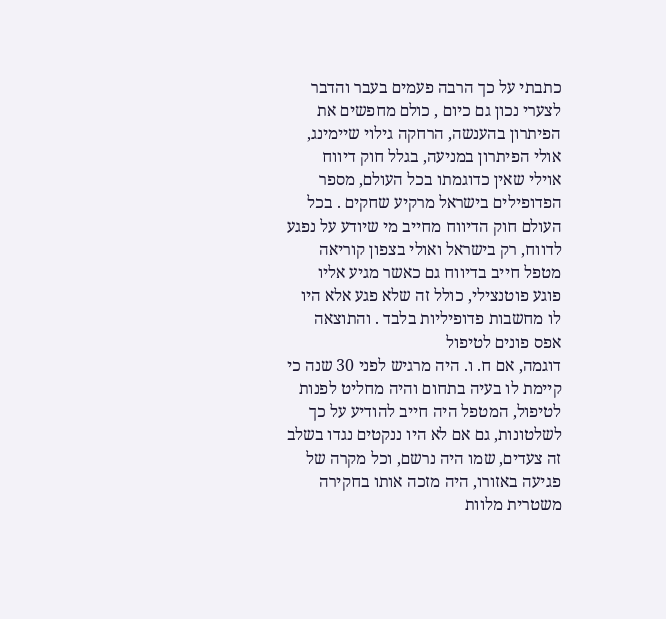כתבתי על כך הרבה פעמים בעבר והדבר לצערי נכון גם כיום , כולם מחפשים את הפיתרון בהענשה, הרחקה גילוי שיימינג, אולי הפיתרון במניעה, בגלל חוק דיווח אוילי שאין כדוגמתו בכל העולם, מספר הפדופילים בישראל מרקיע שחקים . בכל העולם חוק הדיווח מחייב מי שיודע על נפגע לדווח, רק בישראל ואולי בצפון קוריאה מטפל חייב בדיווח גם כאשר מגיע אליו פוגע פוטנצילי, כולל זה שלא פגע אלא היו לו מחשבות פדופיליות בלבד . והתוצאה אפס פונים לטיפול
דוגמה, אם ח. ו. היה מרגיש לפני 30 שנה כי קיימת לו בעיה בתחום והיה מחליט לפנות לטיפול, המטפל היה חייב להודיע על כך לשלטונות, גם אם לא היו ננקטים נגדו בשלב זה צעדים, שמו היה נרשם, וכל מקרה של פגיעה באזורו, היה מזכה אותו בחקירה משטרית מלוות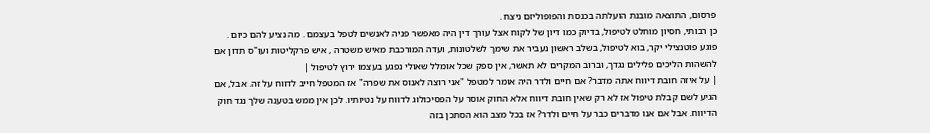פרסום, התוצאה מובנת הועלתה בכנסת והפופוליזם ניצח .
כן רבותי, חסיון מוחלט לטיפול, בדיוק כמו דיון של לקוח אצל עורך דין היה מאפשר פניה לאנשים לטפל בעצמם . מה נציע להם כיום .
פוגע פוטנצילי יקר, בוא לטיפול, בשלב ראשון נעביר את שימך לשלטונות, ועדה המורכבת מאיש משטרה , איש פרקליטות ועו"ס תדון אם להשהות הליכים פלילים נגדך, וברוב המקרים לא תאשר, אין ספק שכל אומלל שאולי נפגע בעצמו ירוץ לטיפול |
| על איזה חובת דיווח אתה מדבר? אם חיים ולדר היה אומר למטפל "אני רוצה לאנוס את שפרה" אז המטפל חייב לדווח על זה. אבל, אם הגיע לשם קבלת טיפול אז לא רק שאין חובת דיווח אלא החוק אוסר על הפסיכולוג לדווח על נטיותיו. לכן אין ממש בטענה שלך נגד חוק הדיווח. אבל אם אנו מדברים כבר על חיים ולדר? אז בכל מצב הוא הסתכן בזה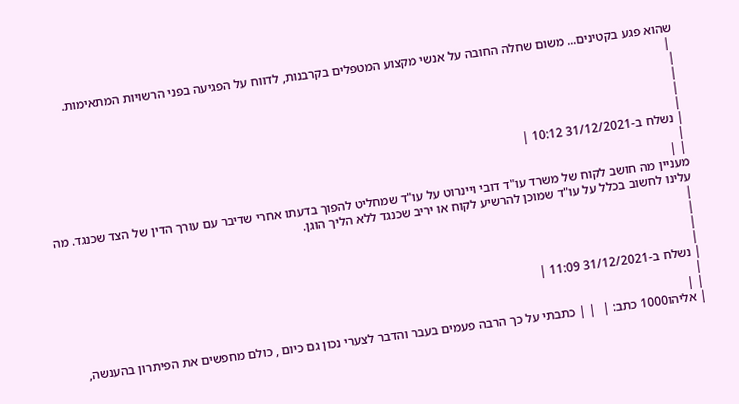שהוא פגע בקטינים... משום שחלה החובה על אנשי מקצוע המטפלים בקרבנות, לדווח על הפגיעה בפני הרשויות המתאימות.
 |
|
|
|
|
| נשלח ב-31/12/2021 10:12 |
|
| |
מעניין מה חושב לקוח של משרד עו"ד דובי ויינרוט על עו"ד שמחליט להפוך בדעתו אחרי שדיבר עם עורך הדין של הצד שכנגד. מה עלינו לחשוב בכלל על עו"ד שמוכן להרשיע לקוח או יריב שכנגד ללא הליך הוגן.
|
|
|
|
| נשלח ב-31/12/2021 11:09 |
|
| |
| אליהו1000 כתב: |  | | כתבתי על כך הרבה פעמים בעבר והדבר לצערי נכון גם כיום , כולם מחפשים את הפיתרון בהענשה,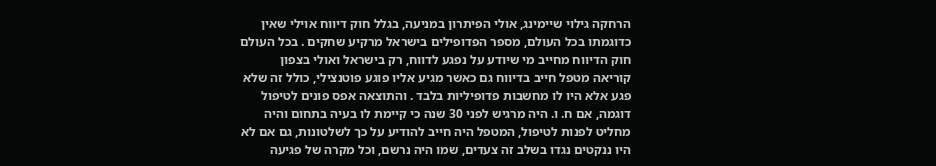הרחקה גילוי שיימינג, אולי הפיתרון במניעה, בגלל חוק דיווח אוילי שאין כדוגמתו בכל העולם, מספר הפדופילים בישראל מרקיע שחקים . בכל העולם חוק הדיווח מחייב מי שיודע על נפגע לדווח, רק בישראל ואולי בצפון קוריאה מטפל חייב בדיווח גם כאשר מגיע אליו פוגע פוטנצילי, כולל זה שלא פגע אלא היו לו מחשבות פדופיליות בלבד . והתוצאה אפס פונים לטיפול
דוגמה, אם ח. ו. היה מרגיש לפני 30 שנה כי קיימת לו בעיה בתחום והיה מחליט לפנות לטיפול, המטפל היה חייב להודיע על כך לשלטונות, גם אם לא היו ננקטים נגדו בשלב זה צעדים, שמו היה נרשם, וכל מקרה של פגיעה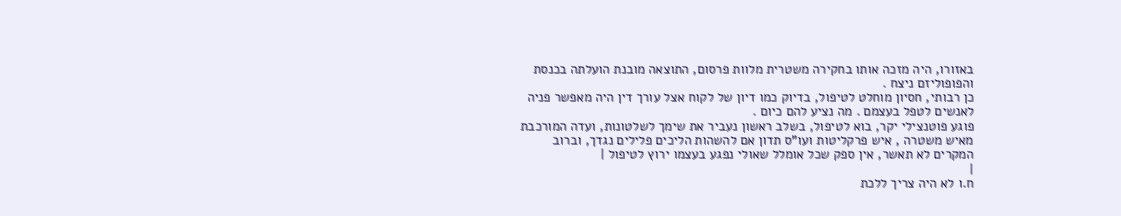באזורו, היה מזכה אותו בחקירה משטרית מלוות פרסום, התוצאה מובנת הועלתה בכנסת והפופוליזם ניצח .
כן רבותי, חסיון מוחלט לטיפול, בדיוק כמו דיון של לקוח אצל עורך דין היה מאפשר פניה לאנשים לטפל בעצמם . מה נציע להם כיום .
פוגע פוטנצילי יקר, בוא לטיפול, בשלב ראשון נעביר את שימך לשלטונות, ועדה המורכבת מאיש משטרה , איש פרקליטות ועו"ס תדון אם להשהות הליכים פלילים נגדך, וברוב המקרים לא תאשר, אין ספק שכל אומלל שאולי נפגע בעצמו ירוץ לטיפול |
|
ח.ו לא היה צריך ללכת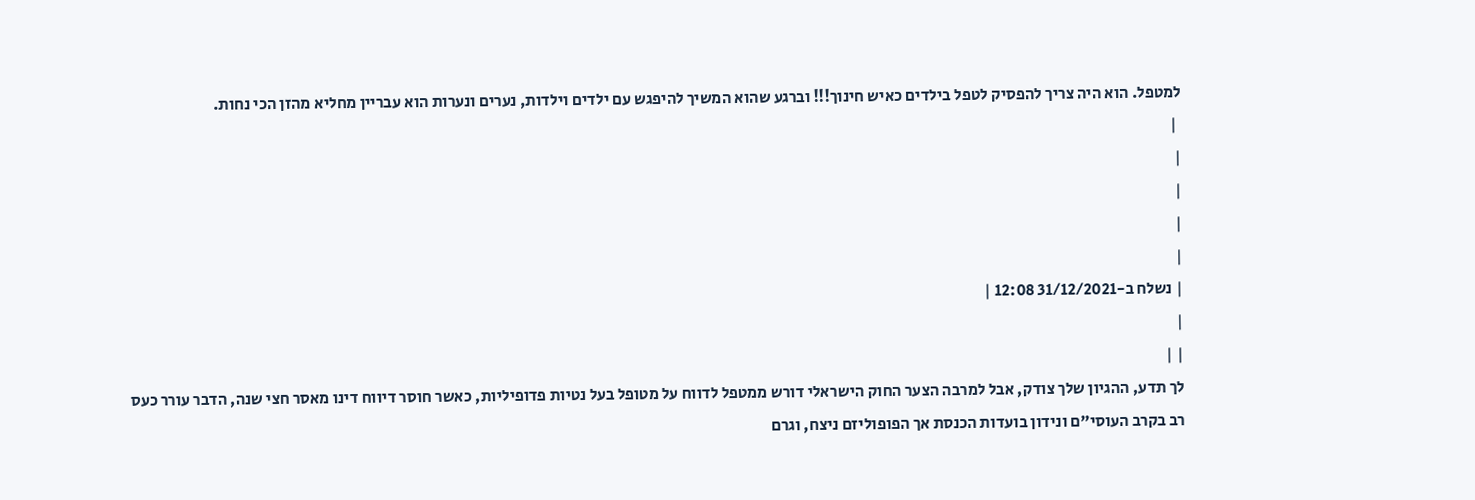למטפל. הוא היה צריך להפסיק לטפל בילדים כאיש חינוך!!! וברגע שהוא המשיך להיפגש עם ילדים וילדות, נערים ונערות הוא עבריין מחליא מהזן הכי נחות.
 |
|
|
|
|
| נשלח ב-31/12/2021 12:08 |
|
| |
לך תדע, ההגיון שלך צודק, אבל למרבה הצער החוק הישראלי דורש ממטפל לדווח על מטופל בעל נטיות פדופיליות, כאשר חוסר דיווח דינו מאסר חצי שנה, הדבר עורר כעס רב בקרב העוסי"ם ונידון בועדות הכנסת אך הפופוליזם ניצח, וגרם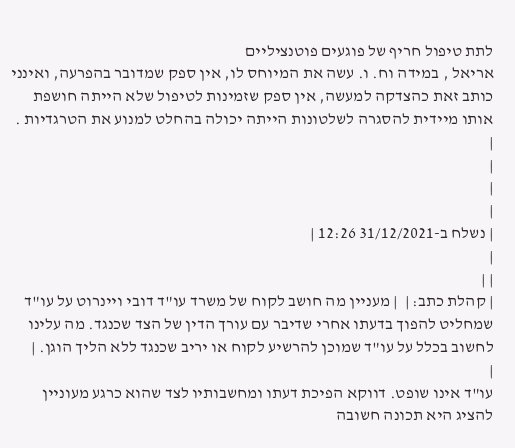לתת טיפול חריף של פוגעים פוטנציליים
אריאל , במידה וח. ו. עשה את המיוחס לו, אין ספק שמדובר בהפרעה, ואינני כותב זאת כהצדקה למעשה, אין ספק שזמינות לטיפול שלא הייתה חושפת אותו מיידית להסגרה לשלטונות הייתה יכולה בהחלט למנוע את הטרגדיות .
|
|
|
|
| נשלח ב-31/12/2021 12:26 |
|
| |
| קהלת כתב: |  | מעניין מה חושב לקוח של משרד עו"ד דובי ויינרוט על עו"ד שמחליט להפוך בדעתו אחרי שדיבר עם עורך הדין של הצד שכנגד. מה עלינו לחשוב בכלל על עו"ד שמוכן להרשיע לקוח או יריב שכנגד ללא הליך הוגן. |
|
עו"ד אינו שופט. דווקא הפיכת דעתו ומחשבותיו לצד שהוא כרגע מעוניין להציג היא תכונה חשובה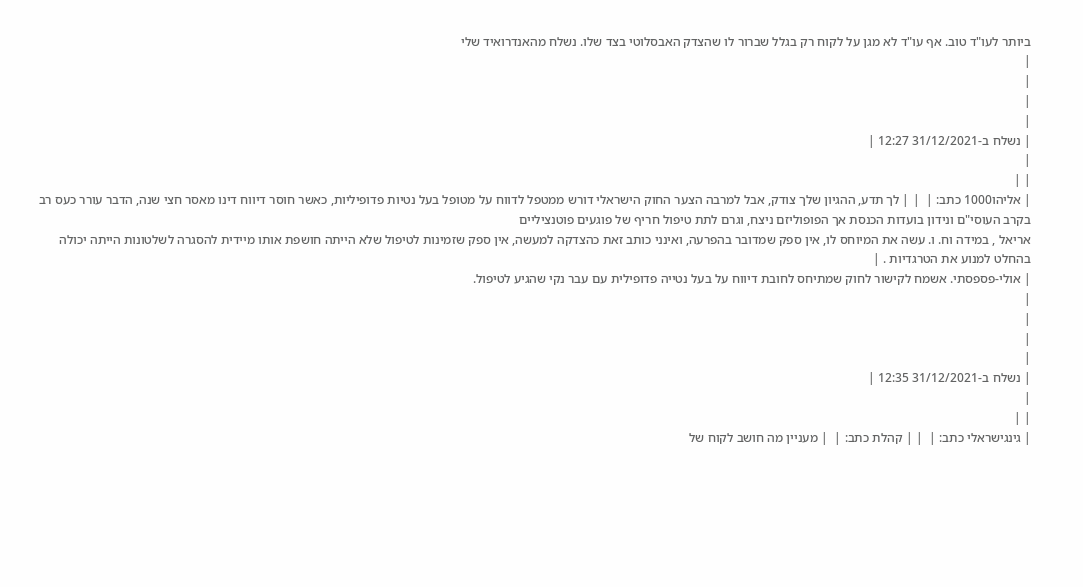ביותר לעו"ד טוב. אף עו"ד לא מגן על לקוח רק בגלל שברור לו שהצדק האבסלוטי בצד שלו. נשלח מהאנדרואיד שלי
|
|
|
|
| נשלח ב-31/12/2021 12:27 |
|
| |
| אליהו1000 כתב: |  | | לך תדע, ההגיון שלך צודק, אבל למרבה הצער החוק הישראלי דורש ממטפל לדווח על מטופל בעל נטיות פדופיליות, כאשר חוסר דיווח דינו מאסר חצי שנה, הדבר עורר כעס רב בקרב העוסי"ם ונידון בועדות הכנסת אך הפופוליזם ניצח, וגרם לתת טיפול חריף של פוגעים פוטנציליים
אריאל , במידה וח. ו. עשה את המיוחס לו, אין ספק שמדובר בהפרעה, ואינני כותב זאת כהצדקה למעשה, אין ספק שזמינות לטיפול שלא הייתה חושפת אותו מיידית להסגרה לשלטונות הייתה יכולה בהחלט למנוע את הטרגדיות . |
| אולי-פספסתי. אשמח לקישור לחוק שמתיחס לחובת דיווח על בעל נטייה פדופילית עם עבר נקי שהגיע לטיפול.
|
|
|
|
| נשלח ב-31/12/2021 12:35 |
|
| |
| גינגישראלי כתב: |  | | קהלת כתב: |  | מעניין מה חושב לקוח של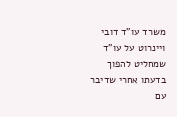משרד עו"ד דובי ויינרוט על עו"ד שמחליט להפוך בדעתו אחרי שדיבר עם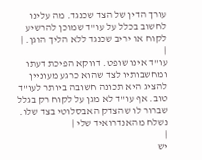עורך הדין של הצד שכנגד. מה עלינו לחשוב בכלל על עו"ד שמוכן להרשיע לקוח או יריב שכנגד ללא הליך הוגן. |
|
עו"ד אינו שופט. דווקא הפיכת דעתו ומחשבותיו לצד שהוא כרגע מעוניין להציג היא תכונה חשובה ביותר לעו"ד טוב. אף עו"ד לא מגן על לקוח רק בגלל שברור לו שהצדק האבסלוטי בצד שלו. נשלח מהאנדרואיד שלי |
|
יש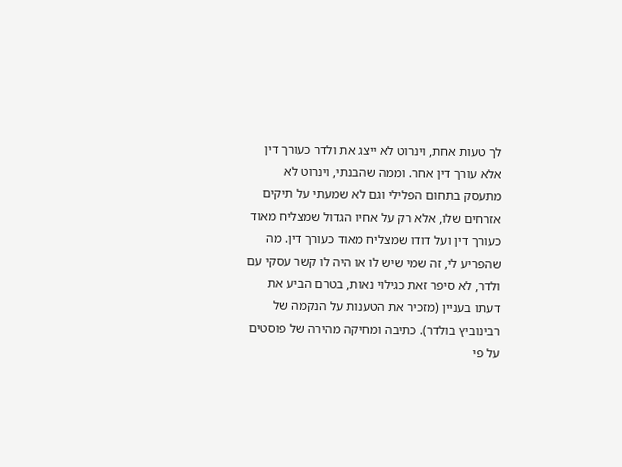לך טעות אחת, וינרוט לא ייצג את ולדר כעורך דין אלא עורך דין אחר. וממה שהבנתי, וינרוט לא מתעסק בתחום הפלילי וגם לא שמעתי על תיקים אזרחים שלו, אלא רק על אחיו הגדול שמצליח מאוד כעורך דין ועל דודו שמצליח מאוד כעורך דין. מה שהפריע לי, זה שמי שיש לו או היה לו קשר עסקי עם ולדר, לא סיפר זאת כגילוי נאות, בטרם הביע את דעתו בעניין (מזכיר את הטענות על הנקמה של רבינוביץ בולדר). כתיבה ומחיקה מהירה של פוסטים על פי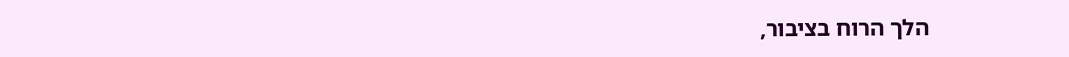הלך הרוח בציבור,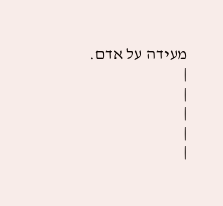מעידה על אדם.
|
|
|
|
|